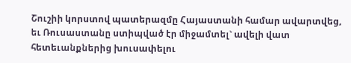Շուշիի կորստով պատերազմը Հայաստանի համար ավարտվեց, եւ Ռուսաստանը ստիպված էր միջամտել` ավելի վատ հետեւանքներից խուսափելու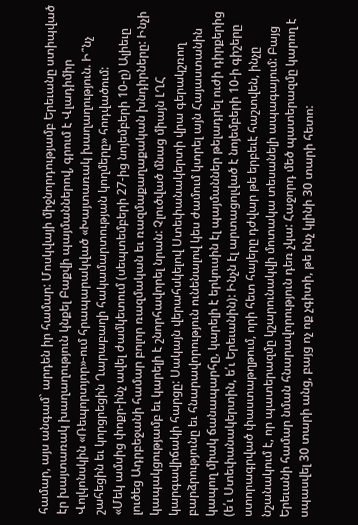համար, այս անգամ` արդեն իր համար: Մոսկվայի միջնորդությամբ Երեւանը ստիպված էր խայտառակ խաղաղություն կնքել Բաքվի պայմաններով, գրում է Վլադիմիր Վոլկոնսկին «Ռեպորտյոր»-ում հրապարակված «Խայտառակ խաղաղություն. Ի՞նչ շահեցին եւ կորցրեցին Ղարաբաղի հակամարտության կողմերը» հոդվածում:
«Մեկ ամսից փոքր-ինչ ավել ժամկետում (սեպտեմբերի 27-ից նոյեմբերի 10-ը) Ալիեւը լուծեց Ադրբեջանի համար բոլոր ռազմական եւ ռազմաքաղաքական խնդիրները: Ինչի կապակցությամբ եւ կարելի է շնորհավորել նրան: Չլուծված մնաց միայն ԼՂՀ կարգավիճակի հարցը: Սակայն վերահսկելով Ստեփանակերտի վրա գերակշռող բարձրությունը եւ հնարավորություն ունենալով կես ժամում կտրել այն Հայաստանին կապող միակ ճանապարհը, կարելի է երկուսին էլ պայմաններ թելադրել ուժի դիրքերից (ե՛ւ Ստեփանակերտին, ե՛ւ Երեւանին): Ինչն էլ արտացոլված է նոյեմբերի 10-ի գիշերը ստորագրված փաստաթղթում, որի հետ հայերը դժվար թե երբեւէ հաշտվեն, ինչը նշանակում է, որ պատերազմը կշարունակվի մոտակա տեսանելի ապագայում: Բայց Երեւանի համար նման հնարավորություն դեռ չկա: Հաջորդ մեծ պատերազմը կարող է սպասվել 30 տարի անց, բայց ոչ ոք չգիտի, թե ինչ կլինի 30 տարի հետո: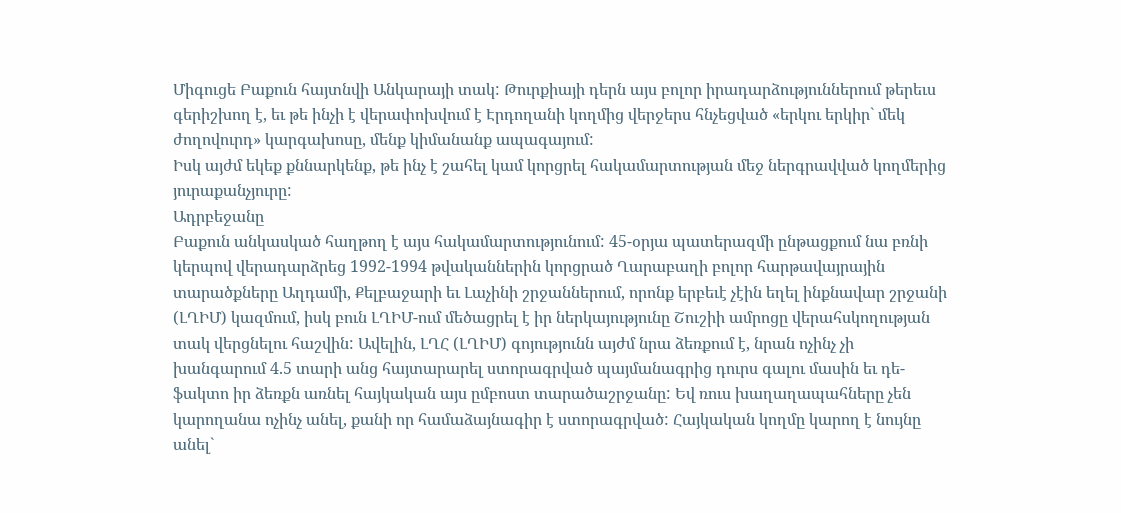Միգուցե Բաքուն հայտնվի Անկարայի տակ: Թուրքիայի դերն այս բոլոր իրադարձություններում թերեւս գերիշխող է, եւ թե ինչի է վերափոխվում է Էրդողանի կողմից վերջերս հնչեցված «երկու երկիր` մեկ ժողովուրդ» կարգախոսը, մենք կիմանանք ապագայում:
Իսկ այժմ եկեք քննարկենք, թե ինչ է շահել կամ կորցրել հակամարտության մեջ ներգրավված կողմերից յուրաքանչյուրը:
Ադրբեջանը
Բաքուն անկասկած հաղթող է այս հակամարտությունում: 45-օրյա պատերազմի ընթացքում նա բռնի կերպով վերադարձրեց 1992-1994 թվականներին կորցրած Ղարաբաղի բոլոր հարթավայրային տարածքները Աղդամի, Քելբաջարի եւ Լաչինի շրջաններում, որոնք երբեւէ չէին եղել ինքնավար շրջանի (ԼՂԻՄ) կազմում, իսկ բուն ԼՂԻՄ-ում մեծացրել է իր ներկայությունը Շուշիի ամրոցը վերահսկողության տակ վերցնելու հաշվին: Ավելին, ԼՂՀ (ԼՂԻՄ) գոյությունն այժմ նրա ձեռքում է, նրան ոչինչ չի խանգարում 4.5 տարի անց հայտարարել ստորագրված պայմանագրից դուրս գալու մասին եւ դե-ֆակտո իր ձեռքն առնել հայկական այս ըմբոստ տարածաշրջանը: Եվ ռուս խաղաղապահները չեն կարողանա ոչինչ անել, քանի որ համաձայնագիր է ստորագրված: Հայկական կողմը կարող է նույնը անել`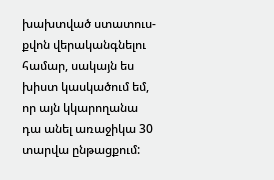խախտված ստատուս-քվոն վերականգնելու համար, սակայն ես խիստ կասկածում եմ, որ այն կկարողանա դա անել առաջիկա 30 տարվա ընթացքում: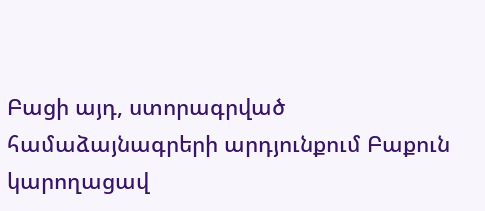Բացի այդ, ստորագրված համաձայնագրերի արդյունքում Բաքուն կարողացավ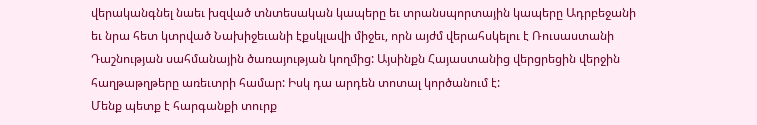վերականգնել նաեւ խզված տնտեսական կապերը եւ տրանսպորտային կապերը Ադրբեջանի եւ նրա հետ կտրված Նախիջեւանի էքսկլավի միջեւ, որն այժմ վերահսկելու է Ռուսաստանի Դաշնության սահմանային ծառայության կողմից: Այսինքն Հայաստանից վերցրեցին վերջին հաղթաթղթերը առեւտրի համար: Իսկ դա արդեն տոտալ կործանում է:
Մենք պետք է հարգանքի տուրք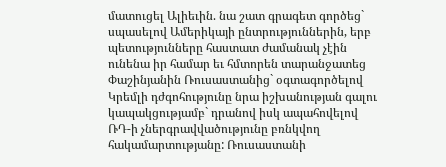մատուցել Ալիեւին. նա շատ գրագետ գործեց` սպասելով Ամերիկայի ընտրություններին, երբ պետությունները հաստատ ժամանակ չէին ունենա իր համար եւ հմտորեն տարանջատեց Փաշինյանին Ռուսաստանից` օգտագործելով Կրեմլի դժգոհությունը նրա իշխանության գալու կապակցությամբ` դրանով իսկ ապահովելով ՌԴ-ի չներգրավվածությունը բռնկվող հակամարտությանը: Ռուսաստանի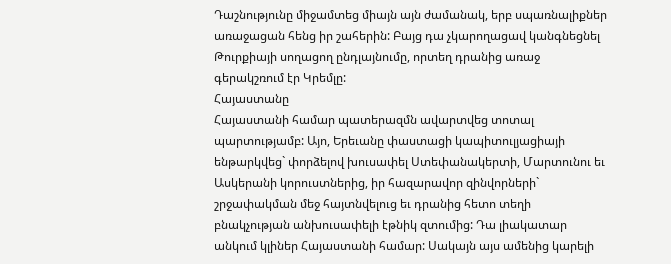Դաշնությունը միջամտեց միայն այն ժամանակ, երբ սպառնալիքներ առաջացան հենց իր շահերին: Բայց դա չկարողացավ կանգնեցնել Թուրքիայի սողացող ընդլայնումը, որտեղ դրանից առաջ գերակշռում էր Կրեմլը:
Հայաստանը
Հայաստանի համար պատերազմն ավարտվեց տոտալ պարտությամբ: Այո, Երեւանը փաստացի կապիտուլյացիայի ենթարկվեց` փորձելով խուսափել Ստեփանակերտի, Մարտունու եւ Ասկերանի կորուստներից, իր հազարավոր զինվորների` շրջափակման մեջ հայտնվելուց եւ դրանից հետո տեղի բնակչության անխուսափելի էթնիկ զտումից: Դա լիակատար անկում կլիներ Հայաստանի համար: Սակայն այս ամենից կարելի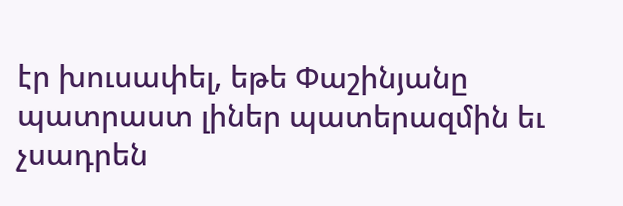էր խուսափել, եթե Փաշինյանը պատրաստ լիներ պատերազմին եւ չսադրեն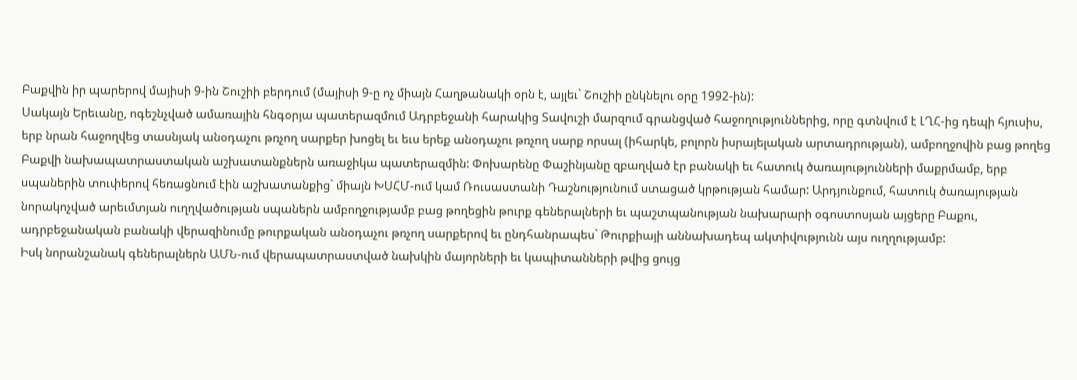Բաքվին իր պարերով մայիսի 9-ին Շուշիի բերդում (մայիսի 9-ը ոչ միայն Հաղթանակի օրն է, այլեւ` Շուշիի ընկնելու օրը 1992-ին):
Սակայն Երեւանը, ոգեշնչված ամառային հնգօրյա պատերազմում Ադրբեջանի հարակից Տավուշի մարզում գրանցված հաջողություններից, որը գտնվում է ԼՂՀ-ից դեպի հյուսիս, երբ նրան հաջողվեց տասնյակ անօդաչու թռչող սարքեր խոցել եւ եւս երեք անօդաչու թռչող սարք որսալ (իհարկե, բոլորն իսրայելական արտադրության), ամբողջովին բաց թողեց Բաքվի նախապատրաստական աշխատանքներն առաջիկա պատերազմին: Փոխարենը Փաշինյանը զբաղված էր բանակի եւ հատուկ ծառայությունների մաքրմամբ, երբ սպաներին տուփերով հեռացնում էին աշխատանքից` միայն ԽՍՀՄ-ում կամ Ռուսաստանի Դաշնությունում ստացած կրթության համար: Արդյունքում, հատուկ ծառայության նորակոչված արեւմտյան ուղղվածության սպաներն ամբողջությամբ բաց թողեցին թուրք գեներալների եւ պաշտպանության նախարարի օգոստոսյան այցերը Բաքու, ադրբեջանական բանակի վերազինումը թուրքական անօդաչու թռչող սարքերով եւ ընդհանրապես` Թուրքիայի աննախադեպ ակտիվությունն այս ուղղությամբ:
Իսկ նորանշանակ գեներալներն ԱՄՆ-ում վերապատրաստված նախկին մայորների եւ կապիտանների թվից ցույց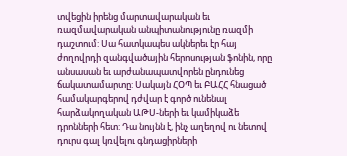տվեցին իրենց մարտավարական եւ ռազմավարական անպիտանությունը ռազմի դաշտում: Սա հատկապես ակներեւ էր հայ ժողովրդի զանգվածային հերոսության ֆոնին, որը անսասան եւ արժանապատվորեն ընդունեց ճակատամարտը: Սակայն ՀՕՊ եւ ԲԱՀՀ հնացած համակարգերով դժվար է գործ ունենալ հարձակողական ԱԹՍ-ների եւ կամիկաձե դրոնների հետ: Դա նույնն է, ինչ աղեղով ու նետով դուրս գալ կռվելու գնդացիրների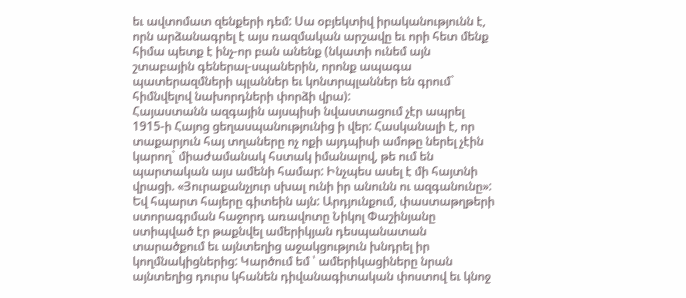եւ ավտոմատ զենքերի դեմ: Սա օբյեկտիվ իրականությունն է, որն արձանագրել է այս ռազմական արշավը եւ որի հետ մենք հիմա պետք է ինչ-որ բան անենք (նկատի ունեմ այն շտաբային գեներալ-սպաներին, որոնք ապագա պատերազմների պլաններ եւ կոնտրպլաններ են գրում` հիմնվելով նախորդների փորձի վրա):
Հայաստանն ազգային այսպիսի նվաստացում չէր ապրել 1915-ի Հայոց ցեղասպանությունից ի վեր: Հասկանալի է, որ տաքարյուն հայ տղաները ոչ ոքի այդպիսի ամոթը ներել չէին կարող` միաժամանակ հստակ իմանալով, թե ում են պարտական այս ամենի համար: Ինչպես ասել է մի հայտնի վրացի. «Յուրաքանչյուր սխալ ունի իր անունն ու ազգանունը»: Եվ հպարտ հայերը գիտեին այն: Արդյունքում, փաստաթղթերի ստորագրման հաջորդ առավոտը Նիկոլ Փաշինյանը ստիպված էր թաքնվել ամերիկյան դեսպանատան տարածքում եւ այնտեղից աջակցություն խնդրել իր կողմնակիցներից: Կարծում եմ ՝ ամերիկացիները նրան այնտեղից դուրս կհանեն դիվանագիտական փոստով եւ կնոջ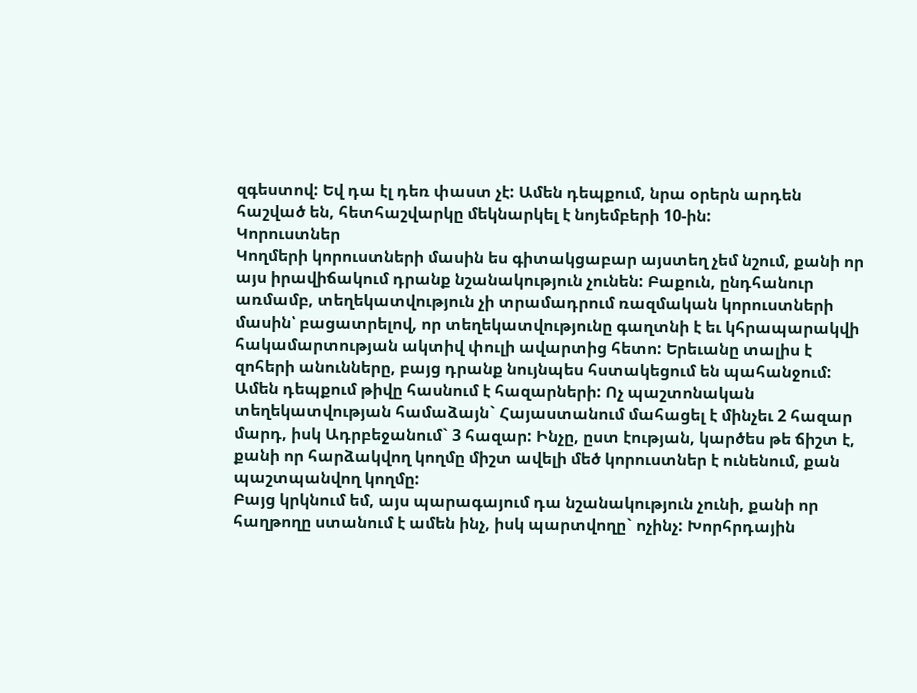զգեստով: Եվ դա էլ դեռ փաստ չէ: Ամեն դեպքում, նրա օրերն արդեն հաշված են, հետհաշվարկը մեկնարկել է նոյեմբերի 10-ին:
Կորուստներ
Կողմերի կորուստների մասին ես գիտակցաբար այստեղ չեմ նշում, քանի որ այս իրավիճակում դրանք նշանակություն չունեն: Բաքուն, ընդհանուր առմամբ, տեղեկատվություն չի տրամադրում ռազմական կորուստների մասին՝ բացատրելով, որ տեղեկատվությունը գաղտնի է եւ կհրապարակվի հակամարտության ակտիվ փուլի ավարտից հետո: Երեւանը տալիս է զոհերի անունները, բայց դրանք նույնպես հստակեցում են պահանջում: Ամեն դեպքում թիվը հասնում է հազարների: Ոչ պաշտոնական տեղեկատվության համաձայն` Հայաստանում մահացել է մինչեւ 2 հազար մարդ, իսկ Ադրբեջանում` 3 հազար: Ինչը, ըստ էության, կարծես թե ճիշտ է, քանի որ հարձակվող կողմը միշտ ավելի մեծ կորուստներ է ունենում, քան պաշտպանվող կողմը:
Բայց կրկնում եմ, այս պարագայում դա նշանակություն չունի, քանի որ հաղթողը ստանում է ամեն ինչ, իսկ պարտվողը` ոչինչ: Խորհրդային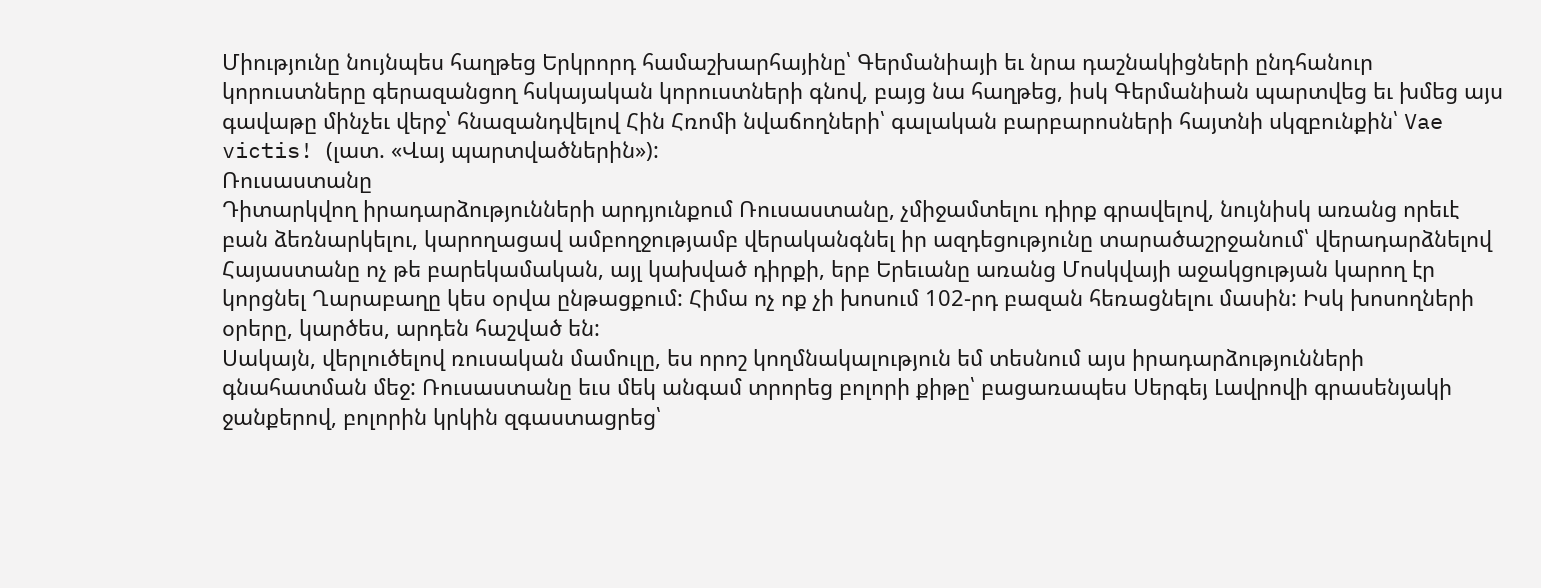Միությունը նույնպես հաղթեց Երկրորդ համաշխարհայինը՝ Գերմանիայի եւ նրա դաշնակիցների ընդհանուր կորուստները գերազանցող հսկայական կորուստների գնով, բայց նա հաղթեց, իսկ Գերմանիան պարտվեց եւ խմեց այս գավաթը մինչեւ վերջ՝ հնազանդվելով Հին Հռոմի նվաճողների՝ գալական բարբարոսների հայտնի սկզբունքին՝ Vae victis! (լատ. «Վայ պարտվածներին»):
Ռուսաստանը
Դիտարկվող իրադարձությունների արդյունքում Ռուսաստանը, չմիջամտելու դիրք գրավելով, նույնիսկ առանց որեւէ բան ձեռնարկելու, կարողացավ ամբողջությամբ վերականգնել իր ազդեցությունը տարածաշրջանում՝ վերադարձնելով Հայաստանը ոչ թե բարեկամական, այլ կախված դիրքի, երբ Երեւանը առանց Մոսկվայի աջակցության կարող էր կորցնել Ղարաբաղը կես օրվա ընթացքում: Հիմա ոչ ոք չի խոսում 102-րդ բազան հեռացնելու մասին: Իսկ խոսողների օրերը, կարծես, արդեն հաշված են:
Սակայն, վերլուծելով ռուսական մամուլը, ես որոշ կողմնակալություն եմ տեսնում այս իրադարձությունների գնահատման մեջ: Ռուսաստանը եւս մեկ անգամ տրորեց բոլորի քիթը՝ բացառապես Սերգեյ Լավրովի գրասենյակի ջանքերով, բոլորին կրկին զգաստացրեց՝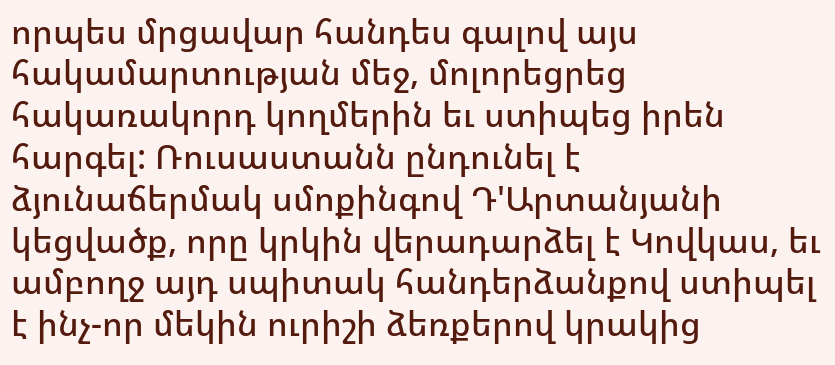որպես մրցավար հանդես գալով այս հակամարտության մեջ, մոլորեցրեց հակառակորդ կողմերին եւ ստիպեց իրեն հարգել: Ռուսաստանն ընդունել է ձյունաճերմակ սմոքինգով Դ'Արտանյանի կեցվածք, որը կրկին վերադարձել է Կովկաս, եւ ամբողջ այդ սպիտակ հանդերձանքով ստիպել է ինչ-որ մեկին ուրիշի ձեռքերով կրակից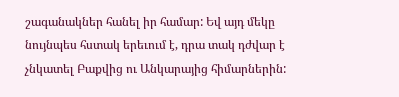շագանակներ հանել իր համար: Եվ այդ մեկը նույնպես հստակ երեւում է, դրա տակ դժվար է չնկատել Բաքվից ու Անկարայից հիմարներին: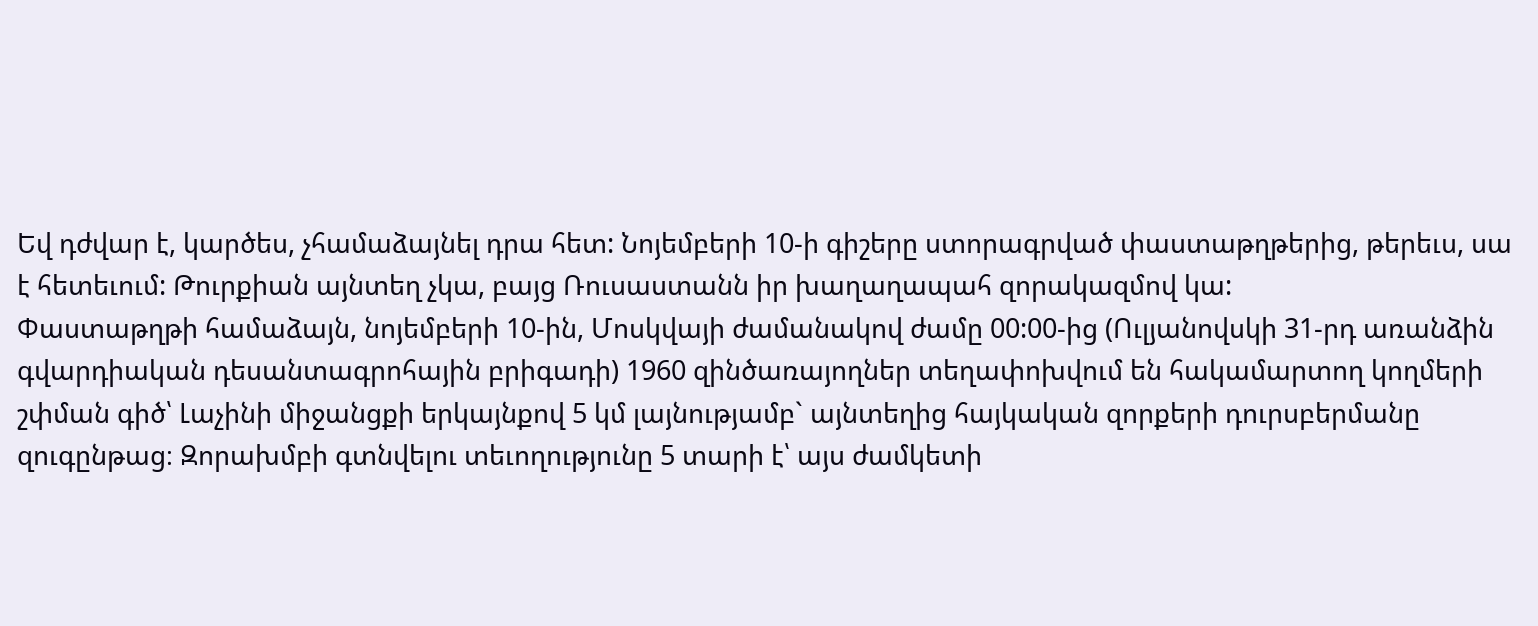Եվ դժվար է, կարծես, չհամաձայնել դրա հետ: Նոյեմբերի 10-ի գիշերը ստորագրված փաստաթղթերից, թերեւս, սա է հետեւում: Թուրքիան այնտեղ չկա, բայց Ռուսաստանն իր խաղաղապահ զորակազմով կա:
Փաստաթղթի համաձայն, նոյեմբերի 10-ին, Մոսկվայի ժամանակով ժամը 00:00-ից (Ուլյանովսկի 31-րդ առանձին գվարդիական դեսանտագրոհային բրիգադի) 1960 զինծառայողներ տեղափոխվում են հակամարտող կողմերի շփման գիծ՝ Լաչինի միջանցքի երկայնքով 5 կմ լայնությամբ` այնտեղից հայկական զորքերի դուրսբերմանը զուգընթաց։ Զորախմբի գտնվելու տեւողությունը 5 տարի է՝ այս ժամկետի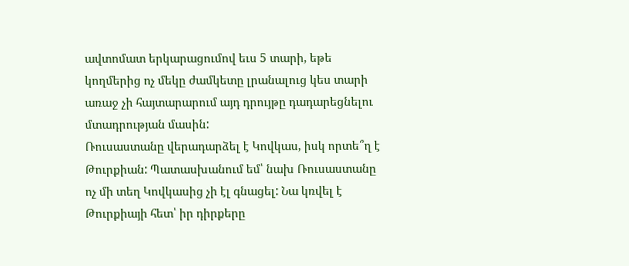ավտոմատ երկարացումով եւս 5 տարի, եթե կողմերից ոչ մեկը ժամկետը լրանալուց կես տարի առաջ չի հայտարարում այդ դրույթը դադարեցնելու մտադրության մասին:
Ռուսաստանը վերադարձել է Կովկաս, իսկ որտե՞ղ է Թուրքիան: Պատասխանում եմ՝ նախ Ռուսաստանը ոչ մի տեղ Կովկասից չի էլ գնացել: Նա կռվել է Թուրքիայի հետ՝ իր դիրքերը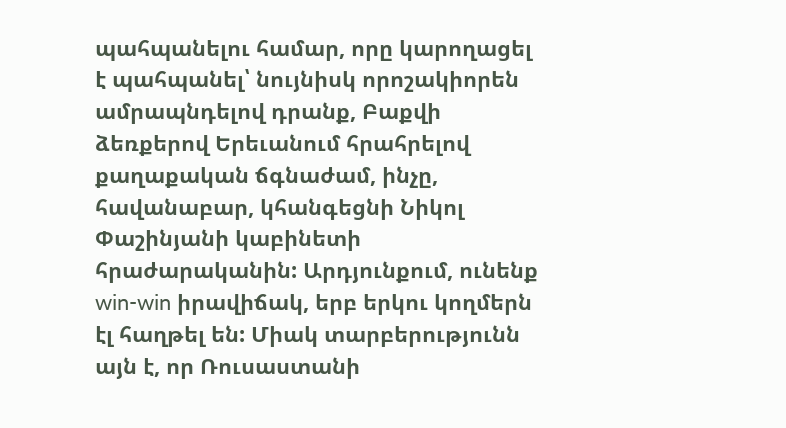պահպանելու համար, որը կարողացել է պահպանել՝ նույնիսկ որոշակիորեն ամրապնդելով դրանք, Բաքվի ձեռքերով Երեւանում հրահրելով քաղաքական ճգնաժամ, ինչը, հավանաբար, կհանգեցնի Նիկոլ Փաշինյանի կաբինետի հրաժարականին: Արդյունքում, ունենք win-win իրավիճակ, երբ երկու կողմերն էլ հաղթել են: Միակ տարբերությունն այն է, որ Ռուսաստանի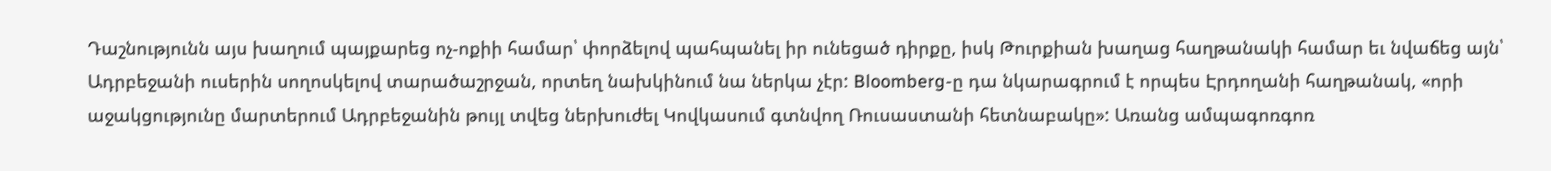Դաշնությունն այս խաղում պայքարեց ոչ-ոքիի համար՝ փորձելով պահպանել իր ունեցած դիրքը, իսկ Թուրքիան խաղաց հաղթանակի համար եւ նվաճեց այն՝ Ադրբեջանի ուսերին սողոսկելով տարածաշրջան, որտեղ նախկինում նա ներկա չէր: Bloomberg-ը դա նկարագրում է որպես Էրդողանի հաղթանակ, «որի աջակցությունը մարտերում Ադրբեջանին թույլ տվեց ներխուժել Կովկասում գտնվող Ռուսաստանի հետնաբակը»: Առանց ամպագոռգոռ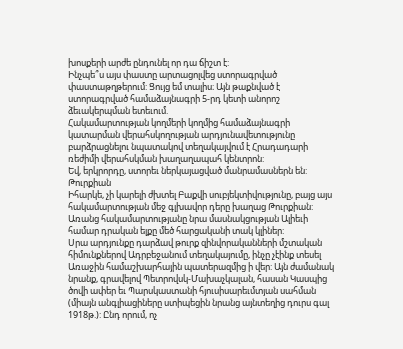խոսքերի արժե ընդունել որ դա ճիշտ է:
Ինչպե՞ս այս փաստը արտացոլվեց ստորագրված փաստաթղթերում: Ցույց եմ տալիս։ Այն թաքնված է ստորագրված համաձայնագրի 5-րդ կետի անորոշ ձեւակերպման ետեւում.
Հակամարտության կողմերի կողմից համաձայնագրի կատարման վերահսկողության արդյունավետությունը բարձրացնելու նպատակով տեղակայվում է Հրադադարի ռեժիմի վերահսկման խաղաղապահ կենտրոն:
Եվ, երկրորդը, ստորեւ ներկայացված մանրամասներն են:
Թուրքիան
Իհարկե, չի կարելի ժխտել Բաքվի սուբյեկտիվությունը, բայց այս հակամարտության մեջ գլխավոր դերը խաղաց Թուրքիան: Առանց հակամարտությանը նրա մասնակցության Ալիեւի համար դրական ելքը մեծ հարցականի տակ կլիներ:
Սրա արդյունքը դարձավ թուրք զինվորականների մշտական հիմունքներով Ադրբեջանում տեղակայումը, ինչը չէինք տեսել Առաջին համաշխարհային պատերազմից ի վեր: Այն ժամանակ նրանք, գրավելով Պետրովսկ-Մախաչկալան, հասան Կասպից ծովի ափեր եւ Պարսկաստանի հյուսիսարեւմտյան սահման (միայն անգլիացիները ստիպեցին նրանց այնտեղից դուրս գալ 1918թ.): Ընդ որում, ոչ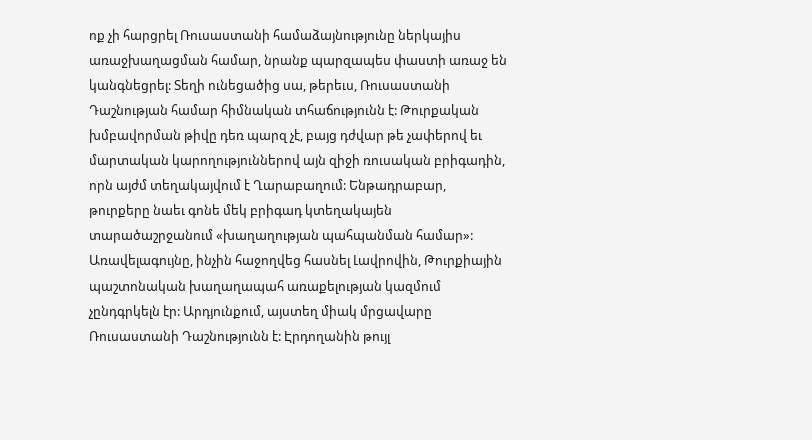ոք չի հարցրել Ռուսաստանի համաձայնությունը ներկայիս առաջխաղացման համար, նրանք պարզապես փաստի առաջ են կանգնեցրել: Տեղի ունեցածից սա, թերեւս, Ռուսաստանի Դաշնության համար հիմնական տհաճությունն է: Թուրքական խմբավորման թիվը դեռ պարզ չէ, բայց դժվար թե չափերով եւ մարտական կարողություններով այն զիջի ռուսական բրիգադին, որն այժմ տեղակայվում է Ղարաբաղում: Ենթադրաբար, թուրքերը նաեւ գոնե մեկ բրիգադ կտեղակայեն տարածաշրջանում «խաղաղության պահպանման համար»:
Առավելագույնը, ինչին հաջողվեց հասնել Լավրովին, Թուրքիային պաշտոնական խաղաղապահ առաքելության կազմում չընդգրկելն էր: Արդյունքում, այստեղ միակ մրցավարը Ռուսաստանի Դաշնությունն է: Էրդողանին թույլ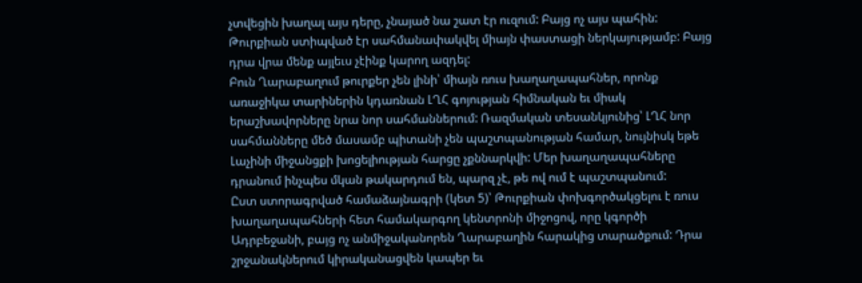չտվեցին խաղալ այս դերը, չնայած նա շատ էր ուզում: Բայց ոչ այս պահին: Թուրքիան ստիպված էր սահմանափակվել միայն փաստացի ներկայությամբ: Բայց դրա վրա մենք այլեւս չէինք կարող ազդել:
Բուն Ղարաբաղում թուրքեր չեն լինի՝ միայն ռուս խաղաղապահներ, որոնք առաջիկա տարիներին կդառնան ԼՂՀ գոյության հիմնական եւ միակ երաշխավորները նրա նոր սահմաններում: Ռազմական տեսանկյունից՝ ԼՂՀ նոր սահմանները մեծ մասամբ պիտանի չեն պաշտպանության համար, նույնիսկ եթե Լաչինի միջանցքի խոցելիության հարցը չքննարկվի: Մեր խաղաղապահները դրանում ինչպես մկան թակարդում են, պարզ չէ, թե ով ում է պաշտպանում:
Ըստ ստորագրված համաձայնագրի (կետ 5)՝ Թուրքիան փոխգործակցելու է ռուս խաղաղապահների հետ համակարգող կենտրոնի միջոցով, որը կգործի Ադրբեջանի, բայց ոչ անմիջականորեն Ղարաբաղին հարակից տարածքում: Դրա շրջանակներում կիրականացվեն կապեր եւ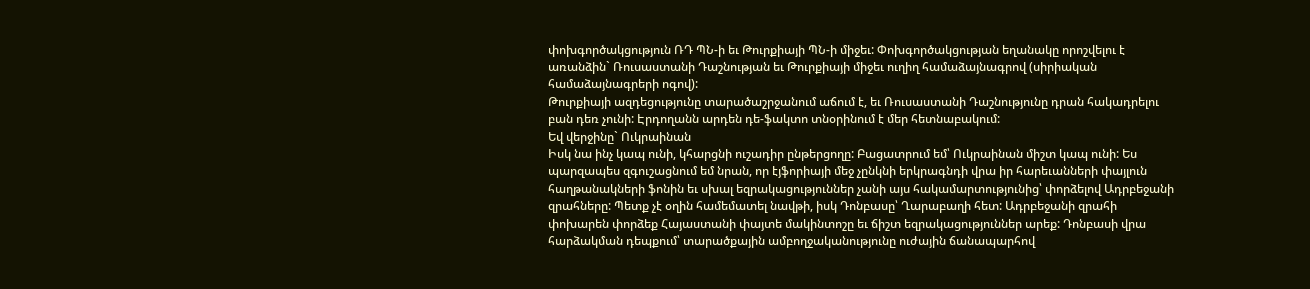փոխգործակցություն ՌԴ ՊՆ-ի եւ Թուրքիայի ՊՆ-ի միջեւ: Փոխգործակցության եղանակը որոշվելու է առանձին` Ռուսաստանի Դաշնության եւ Թուրքիայի միջեւ ուղիղ համաձայնագրով (սիրիական համաձայնագրերի ոգով):
Թուրքիայի ազդեցությունը տարածաշրջանում աճում է, եւ Ռուսաստանի Դաշնությունը դրան հակադրելու բան դեռ չունի: Էրդողանն արդեն դե-ֆակտո տնօրինում է մեր հետնաբակում:
Եվ վերջինը` Ուկրաինան
Իսկ նա ինչ կապ ունի, կհարցնի ուշադիր ընթերցողը: Բացատրում եմ՝ Ուկրաինան միշտ կապ ունի: Ես պարզապես զգուշացնում եմ նրան, որ էյֆորիայի մեջ չընկնի երկրագնդի վրա իր հարեւանների փայլուն հաղթանակների ֆոնին եւ սխալ եզրակացություններ չանի այս հակամարտությունից՝ փորձելով Ադրբեջանի զրահները: Պետք չէ օղին համեմատել նավթի, իսկ Դոնբասը՝ Ղարաբաղի հետ: Ադրբեջանի զրահի փոխարեն փորձեք Հայաստանի փայտե մակինտոշը եւ ճիշտ եզրակացություններ արեք: Դոնբասի վրա հարձակման դեպքում՝ տարածքային ամբողջականությունը ուժային ճանապարհով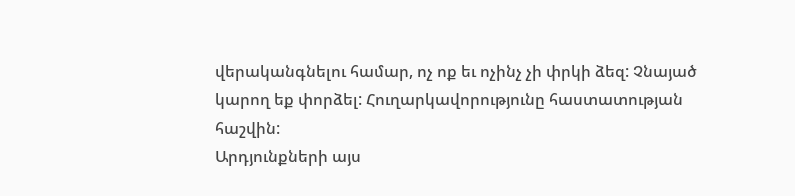վերականգնելու համար, ոչ ոք եւ ոչինչ չի փրկի ձեզ: Չնայած կարող եք փորձել: Հուղարկավորությունը հաստատության հաշվին:
Արդյունքների այս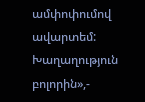ամփոփումով ավարտեմ: Խաղաղություն բոլորին»,-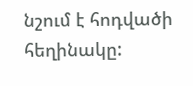նշում է հոդվածի հեղինակը: